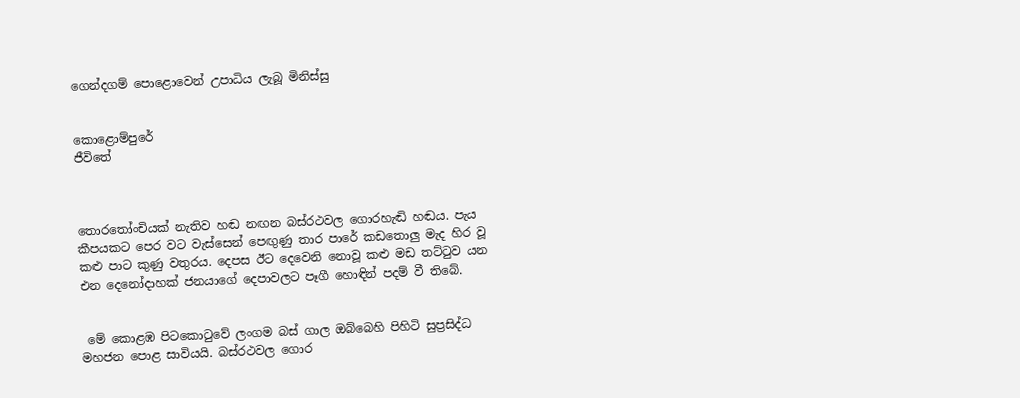ගෙන්දගම් පොළොවෙන් උපාධිය ලැබූ මිනිස්සු


කොළොම්පුරේ
ජීවිතේ



තොරතෝංචියක් නැතිව හඬ නඟන බස්රථවල ගොරහැඬි හඬය. පැය කීපයකට පෙර වට වැස්සෙන් පෙඟුණු තාර පාරේ කඩතොලු මැද හිර වූ කළු පාට කුණු වතුරය. දෙපස ඊට දෙවෙනි නොවූ කළු මඩ තට්ටුව යන එන දෙනෝදාහක් ජනයාගේ දෙපාවලට පෑගී හොඳින් පදම් වී තිබේ.


 මේ කොළඹ පිටකොටුවේ ලංගම බස් ගාල ඔබ්බෙහි පිහිටි සුප්‍රසිද්ධ මහජන පොළ සාවියයි. බස්රථවල ගොර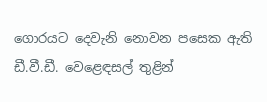ගොරයට දෙවැනි නොවන පසෙක ඇති ඩී.වී.ඩී. වෙළෙඳසල් තුළින්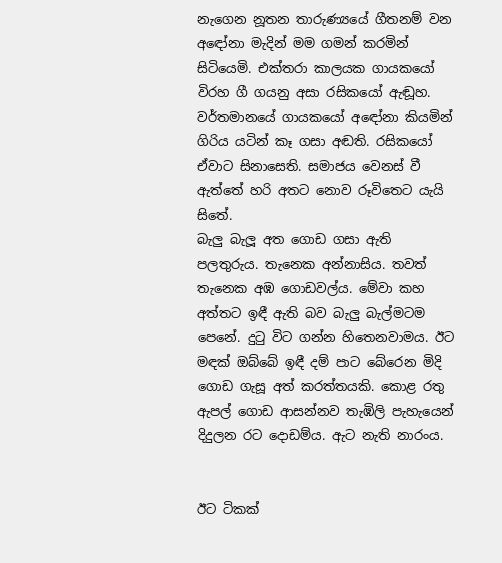නැගෙන නූතන තාරුණ්‍යයේ ගීතනම් වන අඳෝනා මැදින් මම ගමන් කරමින් සිටියෙමි. එක්තරා කාලයක ගායකයෝ විරහ ගී ගයනු අසා රසිකයෝ ඇඬූහ. වර්තමානයේ ගායකයෝ අඳෝනා කියමින් ගිරිය යටින් කෑ ගසා අඬති. රසිකයෝ ඒවාට සිනාසෙති. සමාජය වෙනස් වී ඇත්තේ හරි අතට නොව රූවිතෙට යැයි සිතේ.
බැලු බැලූ අත ගොඩ ගසා ඇති පලතුරුය. තැනෙක අන්නාසිය. තවත් තැනෙක අඹ ගොඩවල්ය. මේවා කහ අත්තට ඉඳී ඇති බව බැලු බැල්මටම පෙනේ. දුටු විට ගන්න හිතෙනවාමය. ඊට මඳක් ඔබ්බේ ඉඳී දම් පාට බේරෙන මිදි ගොඩ ගැසූ අත් කරත්තයකි. කොළ රතු ඇපල් ගොඩ ආසන්නව තැඹිලි පැහැයෙන් දිදුලන රට දොඩම්ය. ඇට නැති නාරංය.


ඊට ටිකක්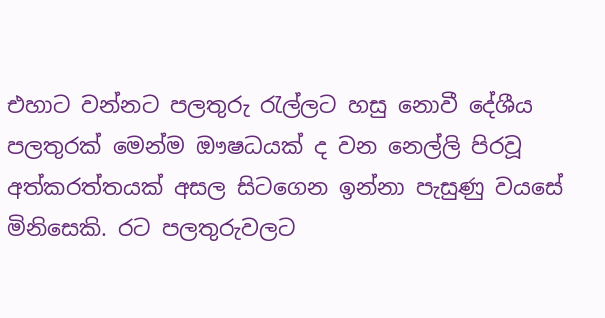එහාට වන්නට පලතුරු රැල්ලට හසු නොවී දේශීය පලතුරක් මෙන්ම ඖෂධයක් ද වන නෙල්ලි පිරවූ අත්කරත්තයක් අසල සිටගෙන ඉන්නා පැසුණු වයසේ මිනිසෙකි. රට පලතුරුවලට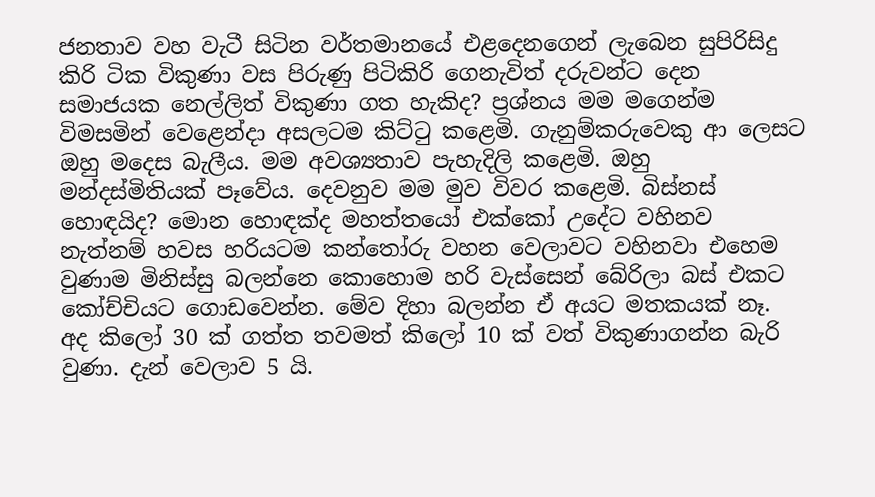ජනතාව වහ වැටී සිටින වර්තමානයේ එළදෙනගෙන් ලැබෙන සුපිරිසිදු කිරි ටික විකුණා වස පිරුණු පිටිකිරි ගෙනැවිත් දරුවන්ට දෙන සමාජයක නෙල්ලිත් විකුණා ගත හැකිද? ප්‍රශ්නය මම මගෙන්ම විමසමින් වෙළෙන්දා අසලටම කිට්ටු කළෙමි. ගැනුම්කරුවෙකු ආ ලෙසට ඔහු මදෙස බැලීය. මම අවශ්‍යතාව පැහැදිලි කළෙමි. ඔහු මන්දස්මිතියක් පෑවේය. දෙවනුව මම මුව විවර කළෙමි. බිස්නස් හොඳයිද? මොන හොඳක්ද මහත්තයෝ එක්කෝ උදේට වහිනව නැත්නම් හවස හරියටම කන්තෝරු වහන වෙලාවට වහිනවා එහෙම වුණාම මිනිස්සු බලන්නෙ කොහොම හරි වැස්සෙන් බේරිලා බස් එකට කෝච්චියට ගොඩවෙන්න. මේව දිහා බලන්න ඒ අයට මතකයක් නෑ.
අද කිලෝ 30 ක් ගත්ත තවමත් කිලෝ 10 ක් වත් විකුණාගන්න බැරි වුණා. දැන් වෙලාව 5 යි.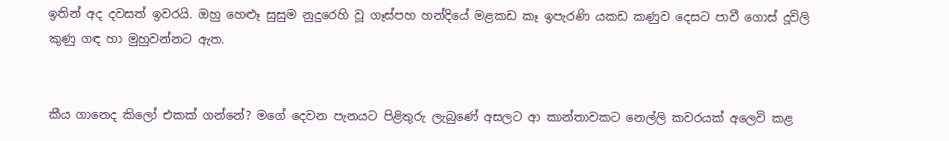ඉතින් අද දවසත් ඉවරයි. ඔහු හෙළුෑ සුසුම නුදුරෙහි වූ ගෑස්පහ හන්දියේ මළකඩ කෑ ඉපැරණි යකඩ කණුව දෙසට පාවී ගොස් දූවිලි කුණු ගඳ හා මුහුවන්නට ඇත.


කීය ගානෙද කිලෝ එකක් ගන්නේ? මගේ දෙවන පැනයට පිළිතුරු ලැබුණේ අසලට ආ කාන්තාවකට නෙල්ලි කවරයක් අලෙවි කළ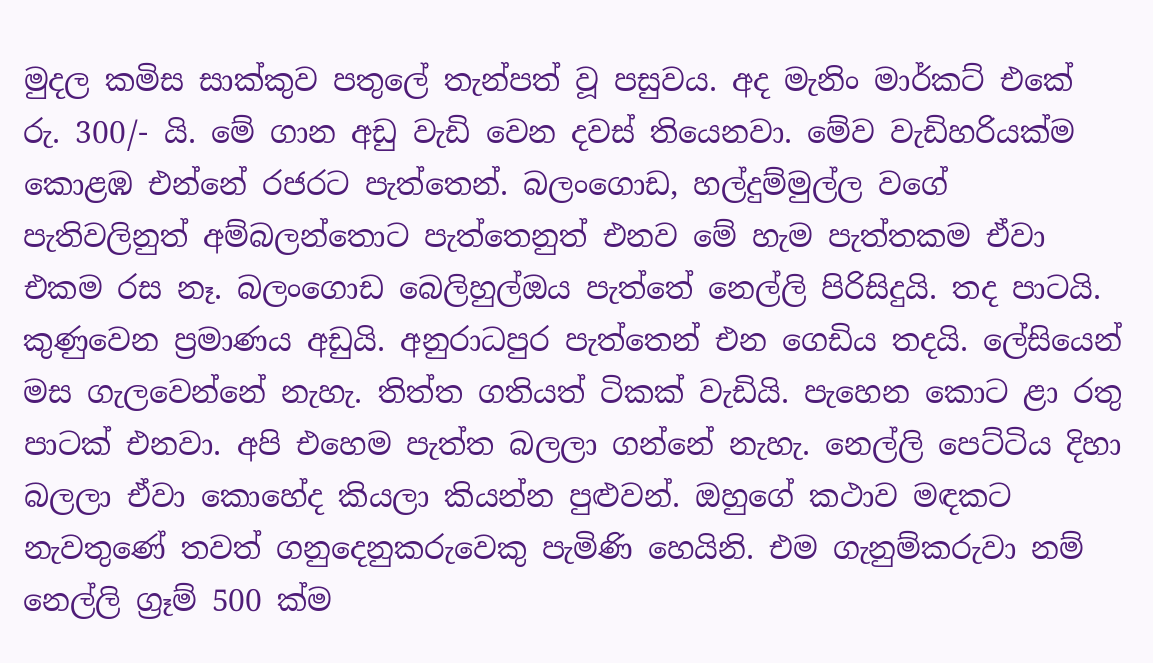මුදල කමිස සාක්කුව පතුලේ තැන්පත් වූ පසුවය. අද මැනිං මාර්කට් එකේ රු. 300/- යි. මේ ගාන අඩු වැඩි වෙන දවස් තියෙනවා. මේව වැඩිහරියක්ම කොළඹ එන්නේ රජරට පැත්තෙන්. බලංගොඩ, හල්දුම්මුල්ල වගේ පැතිවලිනුත් අම්බලන්තොට පැත්තෙනුත් එනව මේ හැම පැත්තකම ඒවා එකම රස නෑ. බලංගොඩ බෙලිහුල්ඔය පැත්තේ නෙල්ලි පිරිසිදුයි. තද පාටයි. කුණුවෙන ප්‍රමාණය අඩුයි. අනුරාධපුර පැත්තෙන් එන ගෙඩිය තදයි. ලේසියෙන් මස ගැලවෙන්නේ නැහැ. තිත්ත ගතියත් ටිකක් වැඩියි. පැහෙන කොට ළා රතු පාටක් එනවා. අපි එහෙම පැත්ත බලලා ගන්නේ නැහැ. නෙල්ලි පෙට්ටිය දිහා බලලා ඒවා කොහේද කියලා කියන්න පුළුවන්. ඔහුගේ කථාව මඳකට නැවතුණේ තවත් ගනුදෙනුකරුවෙකු පැමිණි හෙයිනි. එම ගැනුම්කරුවා නම් නෙල්ලි ග්‍රෑම් 500 ක්ම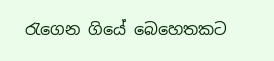රැගෙන ගියේ බෙහෙතකට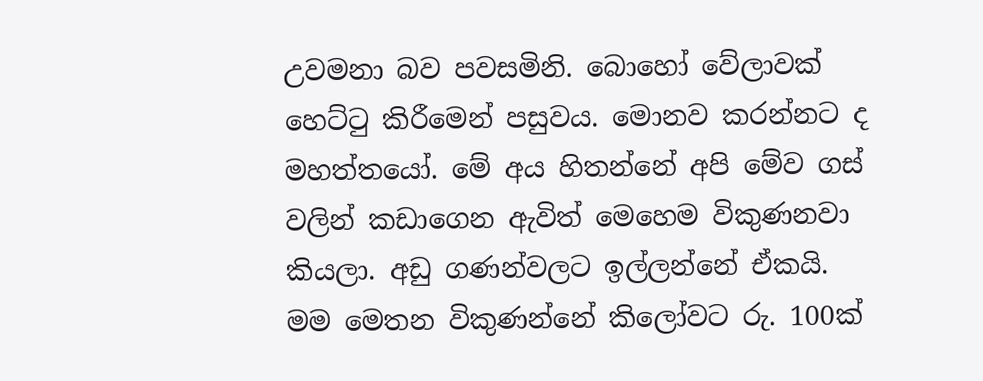උවමනා බව පවසමිනි. බොහෝ වේලාවක් හෙට්ටු කිරීමෙන් පසුවය. මොනව කරන්නට ද මහත්තයෝ. මේ අය හිතන්නේ අපි මේව ගස් වලින් කඩාගෙන ඇවිත් මෙහෙම විකුණනවා කියලා. අඩු ගණන්වලට ඉල්ලන්නේ ඒකයි. මම මෙතන විකුණන්නේ කිලෝවට රු. 100ක්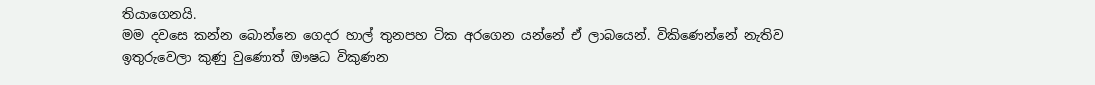තියාගෙනයි.
මම දවසෙ කන්න බොන්නෙ ගෙදර හාල් තුනපහ ටික අරගෙන යන්නේ ඒ ලාබයෙන්. විකිණෙන්නේ නැතිව ඉතුරුවෙලා කුණු වුණොත් ඖෂධ විකුණන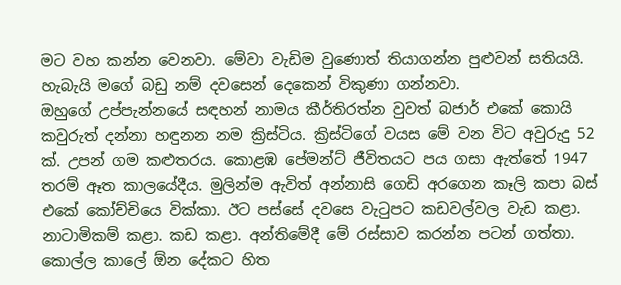මට වහ කන්න වෙනවා. මේවා වැඩිම වුණොත් තියාගන්න පුළුවන් සතියයි. හැබැයි මගේ බඩු නම් දවසෙන් දෙකෙන් විකුණා ගන්නවා.
ඔහුගේ උප්පැන්නයේ සඳහන් නාමය කීර්තිරත්න වුවත් බජාර් එකේ කොයි කවුරුත් දන්නා හඳුනන නම ක්‍රිස්ටිය. ක්‍රිස්ටිගේ වයස මේ වන විට අවුරුදු 52 ක්. උපන් ගම කළුතරය. කොළඹ පේමන්ට් ජීවිතයට පය ගසා ඇත්තේ 1947 තරම් ඈත කාලයේදීය. මුලින්ම ඇවිත් අන්නාසි ගෙඩි අරගෙන කෑලි කපා බස් එකේ කෝච්චියෙ වික්කා. ඊට පස්සේ දවසෙ වැටුපට කඩවල්වල වැඩ කළා. නාටාමිකම් කළා. කඩ කළා. අන්තිමේදී මේ රස්සාව කරන්න පටන් ගත්තා. කොල්ල කාලේ ඕන දේකට හිත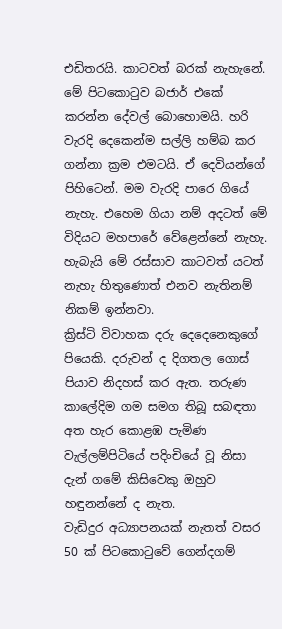එඩිතරයි. කාටවත් බරක් නැහැනේ. මේ පිටකොටුව බජාර් එකේ කරන්න දේවල් බොහොමයි. හරි වැරදි දෙකෙන්ම සල්ලි හම්බ කර ගන්නා ක්‍රම එමටයි. ඒ දෙවියන්ගේ පිහිටෙන්. මම වැරදි පාරෙ ගියේ නැහැ. එහෙම ගියා නම් අදටත් මේ විදියට මහපාරේ වේළෙන්නේ නැහැ. හැබැයි මේ රස්සාව කාටවත් යටත් නැහැ හිතුණොත් එනව නැතිනම් නිකම් ඉන්නවා.
ක්‍රිස්ටි විවාහක දරු දෙදෙනෙකුගේ පියෙකි. දරුවන් ද දිගතල ගොස් පියාව නිදහස් කර ඇත. තරුණ කාලේදිම ගම සමග තිබූ සබඳතා අත හැර කොළඹ පැමිණ වැල්ලම්පිටියේ පදිංචියේ වූ නිසා දැන් ගමේ කිසිවෙකු ඔහුව හඳුනන්නේ ද නැත.
වැඩිදුර අධ්‍යාපනයක් නැතත් වසර 50 ක් පිටකොටුවේ ගෙන්දගම්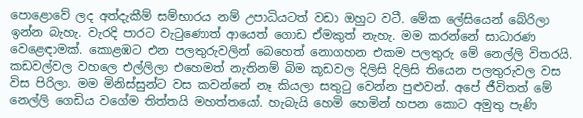පොළොවේ ලද අත්දැකීම් සම්භාරය නම් උපාධියටත් වඩා ඔහුට වටී. මේක ලේසියෙන් බේරිලා ඉන්න බැහැ. වැරදි පාරට වැටුණොත් ආයෙත් ගොඩ ඒමකුත් නැහැ. මම කරන්නේ සාධාරණ වෙළෙඳාමක්. කොළඹට එන පලතුරුවලින් බෙහෙත් නොගහන එකම පලතුරු මේ නෙල්ලි විතරයි. කඩවල්වල වහලෙ එල්ලිලා එහෙමත් නැතිනම් බිම කූඩවල දිලිසි දිලිසි තියෙන පලතුරුවල වස විස පිරිලා. මම මිනිස්සුන්ට වස කවන්නේ නෑ කියලා සතුටු වෙන්න පුළුවන්. අපේ ජීවිතත් මේ නෙල්ලි ගෙඩිය වගේම තිත්තයි මහත්තයෝ. හැබැයි හෙමි හෙමින් හපන කොට අමුතු පැණි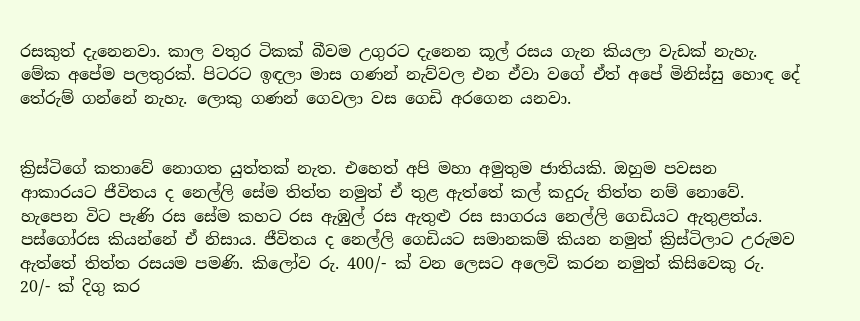රසකුත් දැනෙනවා. කාල වතුර ටිකක් බීවම උගුරට දැනෙන කූල් රසය ගැන කියලා වැඩක් නැහැ. මේක අපේම පලතුරක්. පිටරට ඉඳලා මාස ගණන් නැව්වල එන ඒවා වගේ ඒත් අපේ මිනිස්සු හොඳ දේ තේරුම් ගන්නේ නැහැ. ලොකු ගණන් ගෙවලා වස ගෙඩි අරගෙන යනවා.


ක්‍රිස්ටිගේ කතාවේ නොගත යුත්තක් නැත. එහෙත් අපි මහා අමුතුම ජාතියකි. ඔහුම පවසන ආකාරයට ජීවිතය ද නෙල්ලි සේම තිත්ත නමුත් ඒ තුළ ඇත්තේ කල් කදුරු තිත්ත නම් නොවේ. හැපෙන විට පැණි රස සේම කහට රස ඇඹුල් රස ඇතුළු රස සාගරය නෙල්ලි ගෙඩියට ඇතුළත්ය. පස්ගෝරස කියන්නේ ඒ නිසාය. ජීවිතය ද නෙල්ලි ගෙඩියට සමානකම් කියන නමුත් ක්‍රිස්ටිලාට උරුමව ඇත්තේ තිත්ත රසයම පමණි. කිලෝව රු. 400/- ක් වන ලෙසට අලෙවි කරන නමුත් කිසිවෙකු රු. 20/- ක් දිගු කර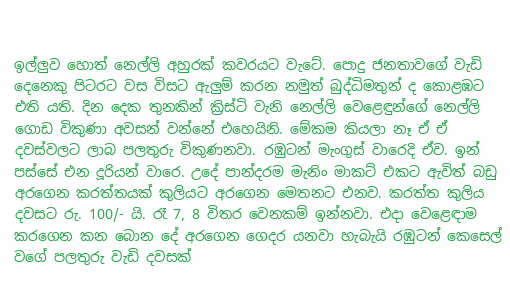ඉල්ලුව හොත් නෙල්ලි අහුරක් කවරයට වැටේ. පොදු ජනතාවගේ වැඩි දෙනෙකු පිටරට වස විසට ඇලුම් කරන නමුත් බුද්ධිමතුන් ද කොළඹට එති යති. දින දෙක තුනකින් ක්‍රිස්ටි වැනි නෙල්ලි වෙළෙඳුන්ගේ නෙල්ලි ගොඩ විකුණා අවසන් වන්නේ එහෙයිනි. මේකම කියලා නෑ ඒ ඒ දවස්වලට ලාබ පලතුරු විකුණනවා. රඹුටන් මැංගුස් වාරෙදි ඒව. ඉන් පස්සේ එන දූරියන් වාරෙ. උදේ පාන්දරම මැනිං මාකට් එකට ඇවිත් බඩු අරගෙන කරත්තයක් කුලියට අරගෙන මෙතනට එනව. කරත්ත කුලිය දවසට රු. 100/- යි. රෑ 7, 8 විතර වෙනකම් ඉන්නවා. එදා වෙළෙඳාම කරගෙන කන බොන දේ අරගෙන ගෙදර යනවා හැබැයි රඹුටන් කෙසෙල් වගේ පලතුරු වැඩි දවසක්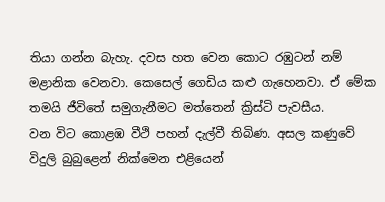තියා ගන්න බැහැ. දවස හත වෙන කොට රඹුටන් නම් මළානික වෙනවා. කෙසෙල් ගෙඩිය කළු ගැහෙනවා. ඒ මේක තමයි ජීවිතේ සමුගැනීමට මත්තෙන් ක්‍රිස්ටි පැවසීය.
වන විට කොළඹ වීථි පහන් දැල්වී තිබිණ. අසල කණුවේ විදුලි බුබුළෙන් නික්මෙන එළියෙන්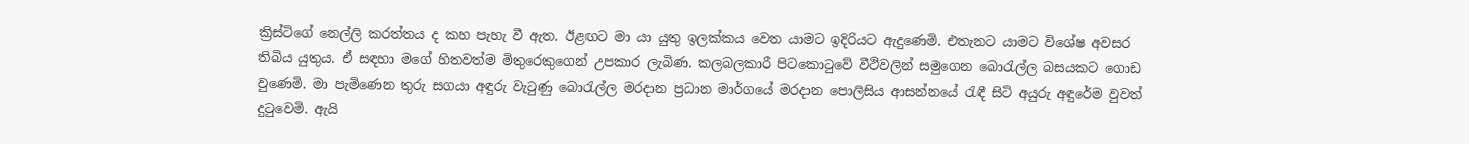ක්‍රිස්ටිගේ නෙල්ලි කරත්තය ද කහ පැහැ වී ඇත. ඊළඟට මා යා යුතු ඉලක්කය වෙත යාමට ඉදිරියට ඇදුණෙමි. එතැනට යාමට විශේෂ අවසර තිබිය යුතුය. ඒ සඳහා මගේ හිතවත්ම මිතුරෙකුගෙන් උපකාර ලැබිණ. කලබලකාරී පිටකොටුවේ වීථිවලින් සමුගෙන බොරැල්ල බසයකට ගොඩ වුණෙමි. මා පැමිණෙන තුරු සගයා අඳුරු වැටුණු බොරැල්ල මරදාන ප්‍රධාන මාර්ගයේ මරදාන පොලිසිය ආසන්නයේ රැඳී සිටි අයුරු අඳුරේම වුවත් දුටුවෙමි. ඇයි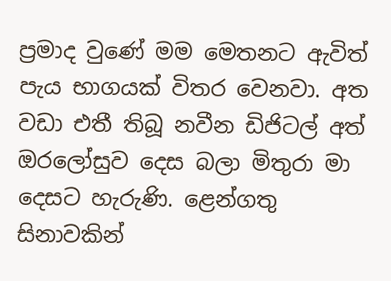ප්‍රමාද වුණේ මම මෙතනට ඇවිත් පැය භාගයක් විතර වෙනවා. අත වඩා එතී තිබූ නවීන ඩිජිටල් අත් ඔරලෝසුව දෙස බලා මිතුරා මා දෙසට හැරුණි. ළෙන්ගතු සිනාවකින්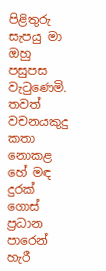පිළිතුරු සැපයු මා ඔහු පසුපස වැටුණෙමි.
තවත් වචනයකුදු කතා නොකළ හේ මඳ දුරක් ගොස් ප්‍රධාන පාරෙන් හැරී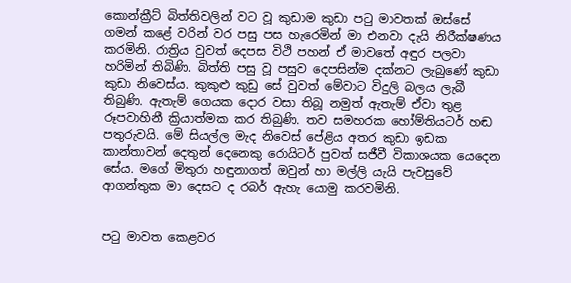කොන්ක්‍රීට් බිත්තිවලින් වට වූ කුඩාම කුඩා පටු මාවතක් ඔස්සේ ගමන් කළේ වරින් වර පසු පස හැරෙමින් මා එනවා දැයි නිරීක්ෂණය කරමිනි. රාත්‍රිය වුවත් දෙපස විථි පහන් ඒ මාවතේ අඳුර පලවා හරිමින් තිබිණි. බිත්ති පසු වූ පසුව දෙපසින්ම දක්නට ලැබුණේ කුඩා කුඩා නිවෙස්ය. කුකුළු කුඩු සේ වුවත් මේවාට විදුලි බලය ලැබී තිබුණි. ඇතැම් ගෙයක දොර වසා තිබූ නමුත් ඇතැම් ඒවා තුළ රූපවාහිනී ක්‍රියාත්මක කර තිබුණි. තව සමහරක හෝම්තියටර් හඬ පතුරුවයි. මේ සියල්ල මැද නිවෙස් පේළිය අතර කුඩා ඉඩක කාන්තාවන් දෙතුන් දෙනෙකු රොයිටර් පුවත් සජීවී විකාශයක යෙදෙන සේය. මගේ මිතුරා හඳුනාගත් ඔවුන් හා මල්ලි යැයි පැවසුවේ ආගන්තුක මා දෙසට ද රබර් ඇහැ යොමු කරවමිනි.


පටු මාවත කෙළවර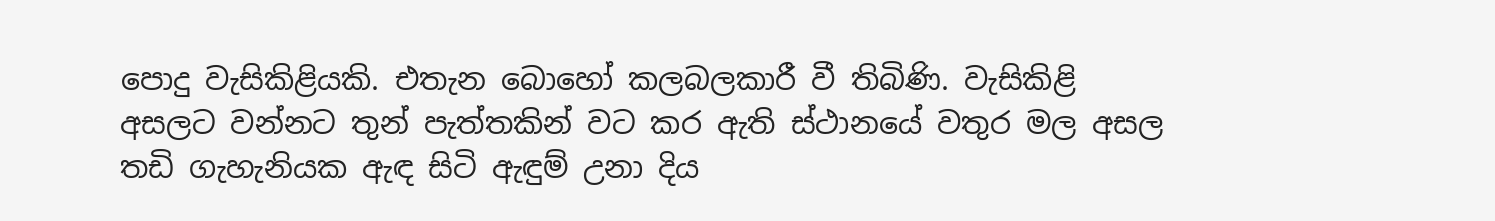පොදු වැසිකිළියකි. එතැන බොහෝ කලබලකාරී වී තිබිණි. වැසිකිළි අසලට වන්නට තුන් පැත්තකින් වට කර ඇති ස්ථානයේ වතුර මල අසල තඩි ගැහැනියක ඇඳ සිටි ඇඳුම් උනා දිය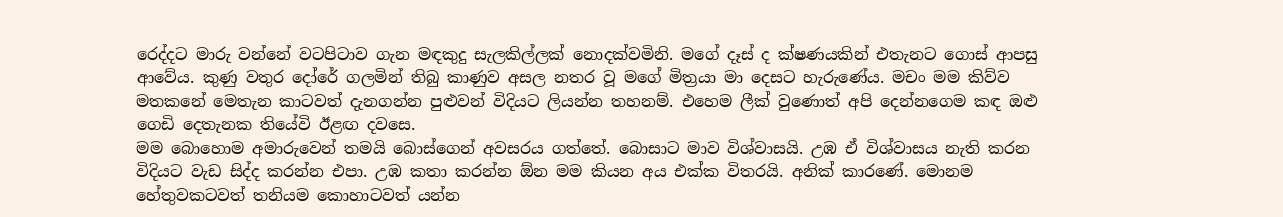රෙද්දට මාරු වන්නේ වටපිටාව ගැන මඳකුදු සැලකිල්ලක් නොදක්වමිනි. මගේ දෑස් ද ක්ෂණයකින් එතැනට ගොස් ආපසු ආවේය. කුණු වතුර දෝරේ ගලමින් තිබු කාණුව අසල නතර වූ මගේ මිත්‍රයා මා දෙසට හැරුණේය. මචං මම කිව්ව මතකනේ මෙතැන කාටවත් දැනගන්න පුළුවන් විදියට ලියන්න තහනම්. එහෙම ලීක් වුණොත් අපි දෙන්නගෙම කඳ ඔළු ගෙඩි දෙතැනක තියේවි ඊළඟ දවසෙ.
මම බොහොම අමාරුවෙන් තමයි බොස්ගෙන් අවසරය ගත්තේ. බොසාට මාව විශ්වාසයි. උඹ ඒ විශ්වාසය නැති කරන විදියට වැඩ සිද්ද කරන්න එපා. උඹ කතා කරන්න ඕන මම කියන අය එක්ක විතරයි. අනික් කාරණේ. මොනම හේතුවකටවත් තනියම කොහාටවත් යන්න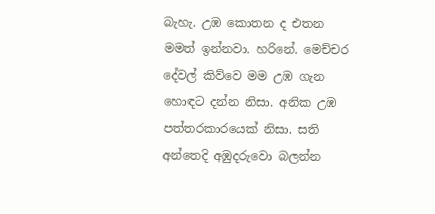බැහැ. උඹ කොතන ද එතන මමත් ඉන්නවා. හරිනේ. මෙච්චර දේවල් කිව්වෙ මම උඹ ගැන හොඳට දන්න නිසා. අනික උඹ පත්තරකාරයෙක් නිසා. සති අන්තෙදි අඹුදරුවො බලන්න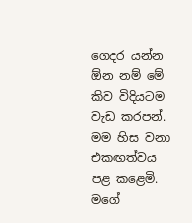ගෙදර යන්න ඕන නම් මේ කිව විදියටම වැඩ කරපන්. මම හිස වනා එකඟත්වය පළ කළෙමි. මගේ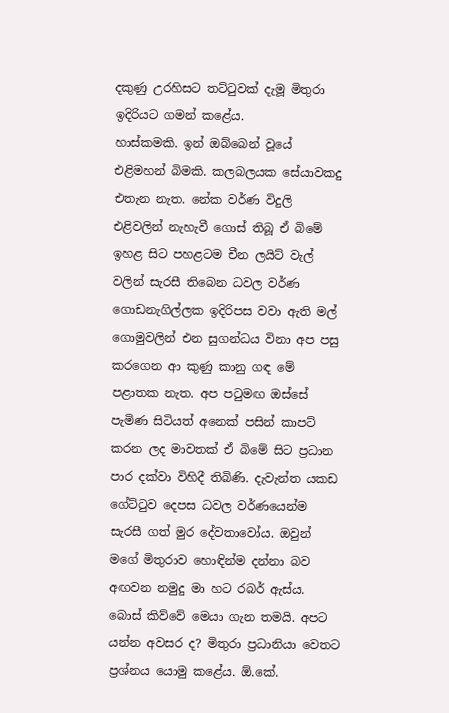දකුණු උරහිසට තට්ටුවක් දැමූ මිතුරා ඉදිරියට ගමන් කළේය.
හාස්කමකි. ඉන් ඔබ්බෙන් වූයේ එළිමහන් බිමකි. කලබලයක සේයාවකදු එතැන නැත. නේක වර්ණ විදුලි එළිවලින් නැහැවී ගොස් තිබූ ඒ බිමේ ඉහළ සිට පහළටම චීන ලයිට් වැල් වලින් සැරසී තිබෙන ධවල වර්ණ ගොඩනැගිල්ලක ඉදිරිපස වවා ඇති මල් ගොමුවලින් එන සුගන්ධය විනා අප පසු කරගෙන ආ කුණු කානු ගඳ මේ පළාතක නැත. අප පටුමඟ ඔස්සේ පැමිණ සිටියත් අනෙක් පසින් කාපට් කරන ලද මාවතක් ඒ බිමේ සිට ප්‍රධාන පාර දක්වා විහිදී තිබිණි. දැවැන්ත යකඩ ගේට්ටුව දෙපස ධවල වර්ණයෙන්ම සැරසී ගත් මුර දේවතාවෝය. ඔවුන් මගේ මිතුරාව හොඳින්ම දන්නා බව අඟවන නමුදු මා හට රබර් ඇස්ය. බොස් කිව්වේ මෙයා ගැන තමයි. අපට යන්න අවසර ද? මිතුරා ප්‍රධානියා වෙතට ප්‍රශ්නය යොමු කළේය. ඕ.කේ.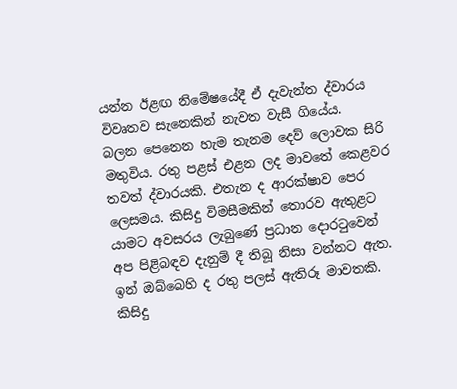යන්න ඊළඟ නිමේෂයේදී ඒ දැවැන්ත ද්වාරය විවෘතව සැනෙකින් නැවත වැසී ගියේය.
බලන පෙනෙන හැම තැනම දෙව් ලොවක සිරි මතුවිය. රතු පළස් එළන ලද මාවතේ කෙළවර තවත් ද්වාරයකි. එතැන ද ආරක්ෂාව පෙර ලෙසමය. කිසිදු විමසීමකින් තොරව ඇතුළට යාමට අවසරය ලැබුණේ ප්‍රධාන දොරටුවෙන් අප පිළිබඳව දැනුම් දී තිබූ නිසා වන්නට ඇත. ඉන් ඔබ්බෙහි ද රතු පලස් ඇතිරූ මාවතකි. කිසිදු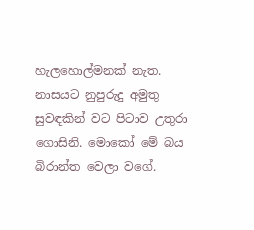හැලහොල්මනක් නැත. නාසයට නුපුරුදු අමුතු සුවඳකින් වට පිටාව උතුරා ගොසිනි. මොකෝ මේ බය බිරාන්ත වෙලා වගේ.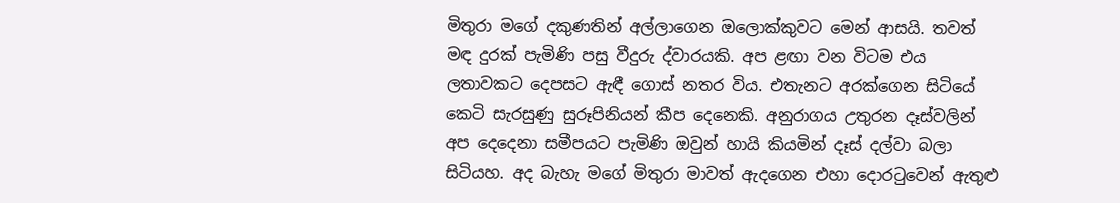මිතුරා මගේ දකුණතින් අල්ලාගෙන ඔලොක්කුවට මෙන් ආසයි. තවත් මඳ දුරක් පැමිණි පසු වීදුරු ද්වාරයකි. අප ළඟා වන විටම එය ලතාවකට දෙපසට ඇඳී ගොස් නතර විය. එතැනට අරක්ගෙන සිටියේ කෙටි සැරසුණු සුරූපිනියන් කීප දෙනෙකි. අනුරාගය උතුරන දෑස්වලින් අප දෙදෙනා සමීපයට පැමිණි ඔවුන් හායි කියමින් දෑස් දල්වා බලා සිටියහ. අද බැහැ මගේ මිතුරා මාවත් ඇදගෙන එහා දොරටුවෙන් ඇතුළු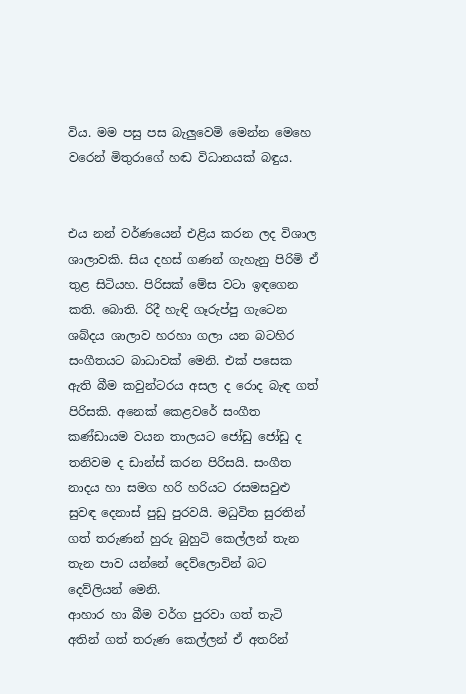විය. මම පසු පස බැලුවෙමි මෙන්න මෙහෙ වරෙන් මිතුරාගේ හඬ විධානයක් බඳුය.


එය නන් වර්ණයෙන් එළිය කරන ලද විශාල ශාලාවකි. සිය දහස් ගණන් ගැහැනු පිරිමි ඒ තුළ සිටියහ. පිරිසක් මේස වටා ඉඳගෙන කති. බොති. රිදී හැඳි ගෑරුප්පු ගැටෙන ශබ්දය ශාලාව හරහා ගලා යන බටහිර සංගීතයට බාධාවක් මෙනි. එක් පසෙක ඇති බීම කවුන්ටරය අසල ද රොද බැඳ ගත් පිරිසකි. අනෙක් කෙළවරේ සංගීත කණ්ඩායම වයන තාලයට ජෝඩු ජෝඩු ද තනිවම ද ඩාන්ස් කරන පිරිසයි. සංගීත නාදය හා සමග හරි හරියට රසමසවුළු සුවඳ දෙනාස් පුඩු පුරවයි. මධුවිත සුරතින් ගත් තරුණන් හුරු බුහුටි කෙල්ලන් තැන තැන පාව යන්නේ දෙව්ලොවින් බට දෙව්ලියන් මෙනි.
ආහාර හා බීම වර්ග පුරවා ගත් තැටි අතින් ගත් තරුණ කෙල්ලන් ඒ අතරින්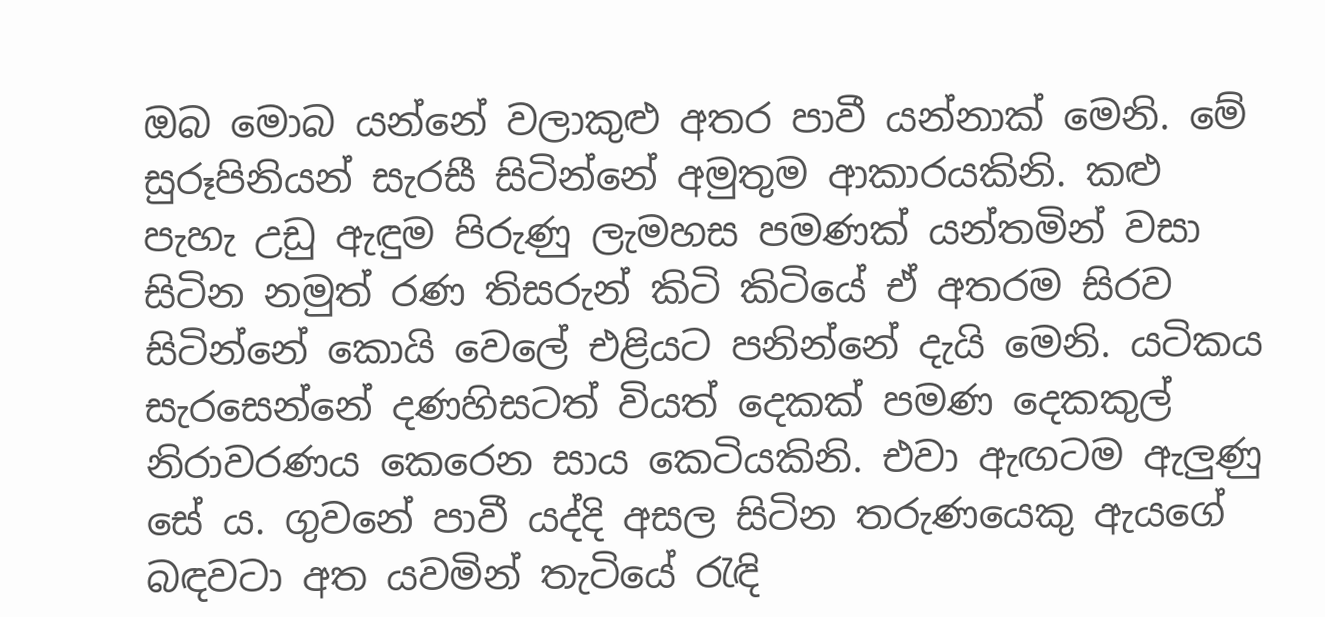ඔබ මොබ යන්නේ වලාකුළු අතර පාවී යන්නාක් මෙනි. මේ සුරූපිනියන් සැරසී සිටින්නේ අමුතුම ආකාරයකිනි. කළු පැහැ උඩු ඇඳුම පිරුණු ලැමහස පමණක් යන්තමින් වසා සිටින නමුත් රණ තිසරුන් කිටි කිටියේ ඒ අතරම සිරව සිටින්නේ කොයි වෙලේ එළියට පනින්නේ දැයි මෙනි. යටිකය සැරසෙන්නේ දණහිසටත් වියත් දෙකක් පමණ දෙකකුල් නිරාවරණය කෙරෙන සාය කෙටියකිනි. එවා ඇඟටම ඇලුණු සේ ය. ගුවනේ පාවී යද්දි අසල සිටින තරුණයෙකු ඇයගේ බඳවටා අත යවමින් තැටියේ රැඳි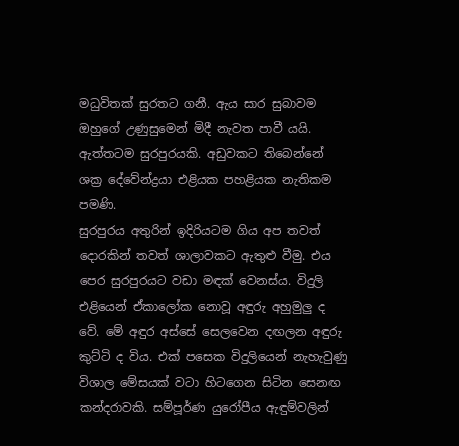මධුවිතක් සුරතට ගනී. ඇය සාර සුබාවම ඔහුගේ උණුසුමෙන් මිදී නැවත පාවී යයි. ඇත්තටම සුරපුරයකි. අඩුවකට තිබෙන්නේ ශක්‍ර දේවේන්ද්‍රයා එළියක පහළියක නැතිකම පමණි.
සුරපුරය අතුරින් ඉදිරියටම ගිය අප තවත් දොරකින් තවත් ශාලාවකට ඇතුළු වීමු. එය පෙර සුරපුරයට වඩා මඳක් වෙනස්ය. විදුලි එළියෙන් ඒකාලෝක නොවූ අඳුරු අහුමුලු ද වේ. මේ අඳුර අස්සේ සෙලවෙන දඟලන අඳුරු කුට්ටි ද විය. එක් පසෙක විදුලියෙන් නැහැවුණු විශාල මේසයක් වටා හිටගෙන සිටින සෙනඟ කන්දරාවකි. සම්පූර්ණ යුරෝපීය ඇඳුම්වලින්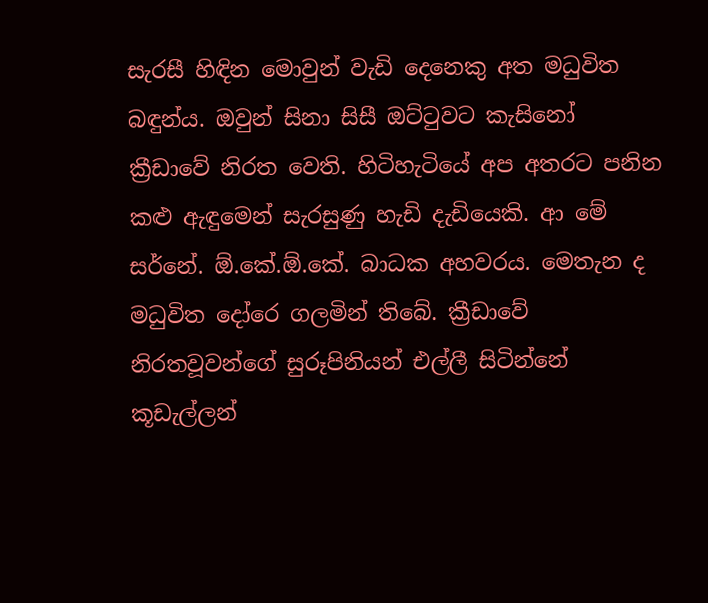සැරසී හිඳින මොවුන් වැඩි දෙනෙකු අත මධුවිත බඳුන්ය. ඔවුන් සිනා සිසී ඔට්ටුවට කැසිනෝ ක්‍රීඩාවේ නිරත වෙති. හිටිහැටියේ අප අතරට පනින කළු ඇඳුමෙන් සැරසුණු හැඩි දැඩියෙකි. ආ මේ සර්නේ. ඕ.කේ.ඕ.කේ. බාධක අහවරය. මෙතැන ද මධුවිත දෝරෙ ගලමින් තිබේ. ක්‍රීඩාවේ නිරතවූවන්ගේ සුරූපිනියන් එල්ලී සිටින්නේ කූඩැල්ලන්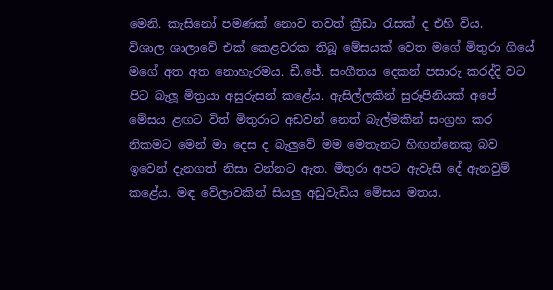මෙනි. කැසිනෝ පමණක් නොව තවත් ක්‍රීඩා රැසක් ද එහි විය.
විශාල ශාලාවේ එක් කෙළවරක තිබූ මේසයක් වෙත මගේ මිතුරා ගියේ මගේ අත අත නොහැරමය. ඩී.ජේ. සංගීතය දෙකන් පසාරු කරද්දි වට පිට බැලූ මිත්‍රයා අසුරුසන් කළේය. ඇසිල්ලකින් සුරූපිනියක් අපේ මේසය ළඟට විත් මිතුරාට අඩවන් නෙත් බැල්මකින් සංග්‍රහ කර නිකමට මෙන් මා දෙස ද බැලුවේ මම මෙතැනට හිඟන්නෙකු බව ඉවෙන් දැනගත් නිසා වන්නට ඇත. මිතුරා අපට ඇවැසි දේ ඇනවුම් කළේය. මඳ වේලාවකින් සියලු අඩුවැඩිය මේසය මතය.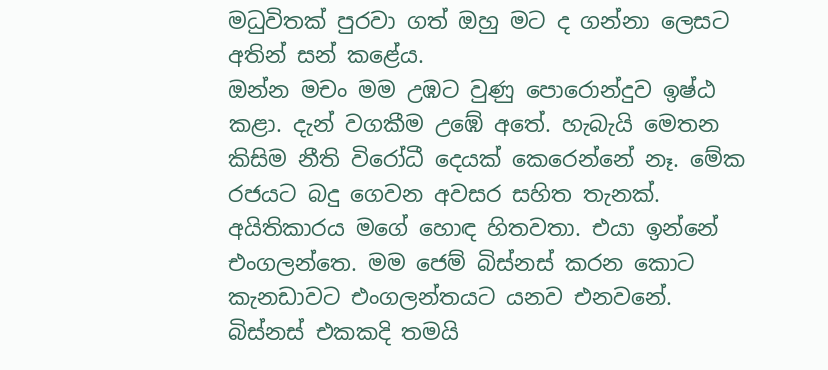මධුවිතක් පුරවා ගත් ඔහු මට ද ගන්නා ලෙසට අතින් සන් කළේය.
ඔන්න මචං මම උඹට වුණු පොරොන්දුව ඉෂ්ඨ කළා. දැන් වගකීම උඹේ අතේ. හැබැයි මෙතන කිසිම නීති විරෝධී දෙයක් කෙරෙන්නේ නෑ. මේක රජයට බදු ගෙවන අවසර සහිත තැනක්. අයිතිකාරය මගේ හොඳ හිතවතා. එයා ඉන්නේ එංගලන්තෙ. මම ජෙම් බිස්නස් කරන කොට කැනඩාවට එංගලන්තයට යනව එනවනේ. බිස්නස් එකකදි තමයි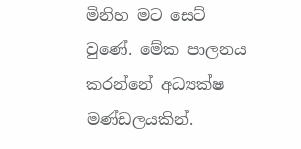මිනිහ මට සෙට් වුණේ. මේක පාලනය කරන්නේ අධ්‍යක්ෂ මණ්ඩලයකින්.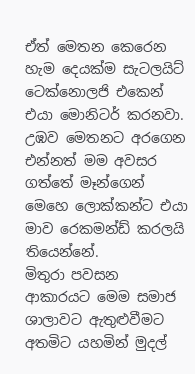ඒත් මෙතන කෙරෙන හැම දෙයක්ම සැටලයිට් ටෙක්නොලජි එකෙන් එයා මොනිටර් කරනවා. උඹව මෙතනට අරගෙන එන්නත් මම අවසර ගත්තේ මෑන්ගෙන් මෙහෙ ලොක්කන්ට එයා මාව රෙකමන්ඩ් කරලයි තියෙන්නේ.
මිතුරා පවසන ආකාරයට මෙම සමාජ ශාලාවට ඇතුළුවීමට අතමිට යහමින් මුදල්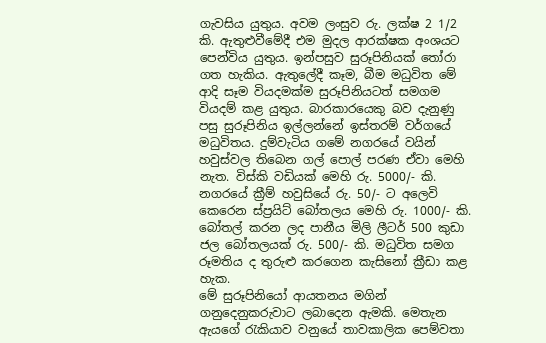ගැවසිය යුතුය. අවම ලංසුව රු. ලක්ෂ 2 1/2 කි. ඇතුළුවීමේදී එම මුදල ආරක්ෂක අංශයට පෙන්විය යුතුය. ඉන්පසුව සුරූපිනියක් තෝරා ගත හැකිය. ඇතුලේදී කෑම, බීම මධුවිත මේ ආදි සෑම වියදමක්ම සුරූපිනියටත් සමගම වියදම් කළ යුතුය. බාරකාරයෙකු බව දැනුණු පසු සුරූපිනිය ඉල්ලන්නේ ඉස්තරම් වර්ගයේ මධුවිතය. දුම්වැටිය ගමේ නගරයේ වයින් හවුස්වල තිබෙන ගල් පොල් පරණ ඒවා මෙහි නැත. විස්කි වඩියක් මෙහි රු. 5000/- කි. නගරයේ ක්‍රීම් හවුසියේ රු. 50/- ට අලෙවි කෙරෙන ස්ප්‍රයිට් බෝතලය මෙහි රු. 1000/- කි. බෝතල් කරන ලද පානීය මිලි ලීටර් 500 කුඩා ජල බෝතලයක් රු. 500/- කි. මධුවිත සමග රූමතිය ද තුරුළු කරගෙන කැසිනෝ ක්‍රීඩා කළ හැක.
මේ සුරූපිනියෝ ආයතනය මගින් ගනුදෙනුකරුවාට ලබාදෙන ඇමකි. මෙතැන ඇයගේ රැකියාව වනුයේ තාවකාලික පෙම්වතා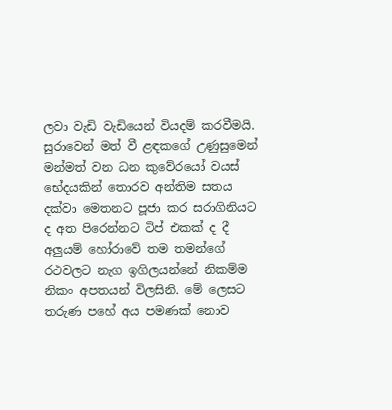ලවා වැඩි වැඩියෙන් වියදම් කරවීමයි. සුරාවෙන් මත් වී ළඳකගේ උණුසුමෙන් මන්මත් වන ධන කුවේරයෝ වයස් භේදයකින් තොරව අන්තිම සතය දක්වා මෙතනට පූජා කර සරාගිනියට ද අත පිරෙන්නට ටිප් එකක් ද දී අලුයම් හෝරාවේ තම තමන්ගේ රථවලට නැග ඉගිලයන්නේ නිකම්ම නිකං අපතයන් විලසිනි. මේ ලෙසට තරුණ පහේ අය පමණක් නොව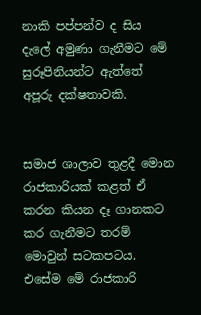නාකි පප්පන්ව ද සිය දැලේ අමුණා ගැනීමට මේ සුරූපිනියන්ට ඇත්තේ අපූරු දක්ෂතාවකි.


සමාජ ශාලාව තුළදී මොන රාජකාරියක් කළත් ඒ කරන කියන දෑ ගානකට කර ගැනීමට තරම් මොවුන් සටකපටය. එසේම මේ රාජකාරි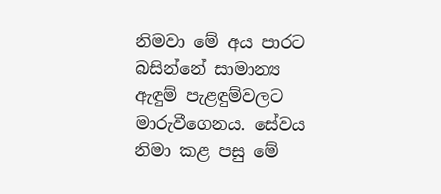නිමවා මේ අය පාරට බසින්නේ සාමාන්‍ය ඇඳුම් පැළඳුම්වලට මාරුවීගෙනය. සේවය නිමා කළ පසු මේ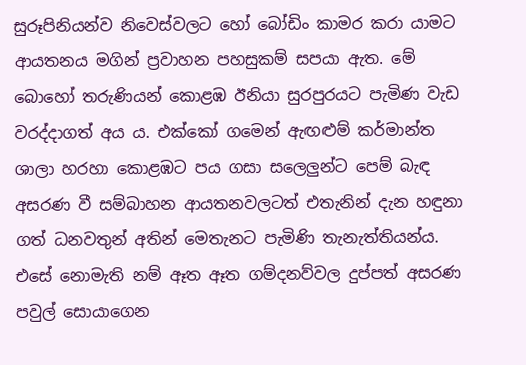සුරූපිනියන්ව නිවෙස්වලට හෝ බෝඩිං කාමර කරා යාමට ආයතනය මගින් ප්‍රවාහන පහසුකම් සපයා ඇත. මේ බොහෝ තරුණියන් කොළඹ ඊනියා සුරපුරයට පැමිණ වැඩ වරද්දාගත් අය ය. එක්කෝ ගමෙන් ඇඟළුම් කර්මාන්ත ශාලා හරහා කොළඹට පය ගසා සලෙලුන්ට පෙම් බැඳ අසරණ වී සම්බාහන ආයතනවලටත් එතැනින් දැන හඳුනා ගත් ධනවතුන් අතින් මෙතැනට පැමිණි තැනැත්තියන්ය. එසේ නොමැති නම් ඈත ඈත ගම්දනව්වල දුප්පත් අසරණ පවුල් සොයාගෙන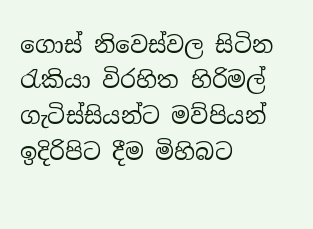ගොස් නිවෙස්වල සිටින රැකියා විරහිත හිරිමල් ගැටිස්සියන්ට මව්පියන් ඉදිරිපිට දීම මිහිබට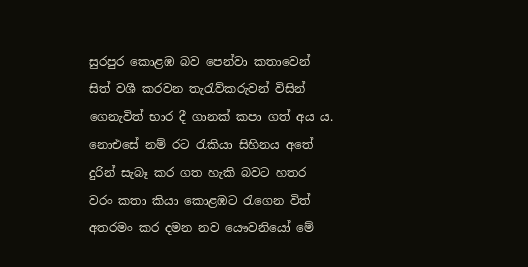සුරපුර කොළඹ බව පෙන්වා කතාවෙන් සිත් වශී කරවන තැරැව්කරුවන් විසින් ගෙනැවිත් භාර දී ගානක් කපා ගත් අය ය. නොඑසේ නම් රට රැකියා සිහිනය අතේ දුරින් සැබෑ කර ගත හැකි බවට හතර වරං කතා කියා කොළඹට රැගෙන විත් අතරමං කර දමන නව යෞවනියෝ මේ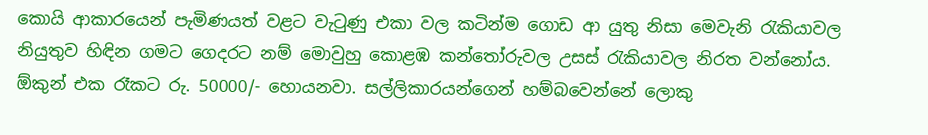කොයි ආකාරයෙන් පැමිණයත් වළට වැටුණු එකා වල කටින්ම ගොඩ ආ යුතු නිසා මෙවැනි රැකියාවල නියුතුව හිඳින ගමට ගෙදරට නම් මොවුහු කොළඹ කන්තෝරුවල උසස් රැකියාවල නිරත වන්නෝය. ඕකුන් එක රෑකට රු. 50000/- හොයනවා. සල්ලිකාරයන්ගෙන් හම්බවෙන්නේ ලොකු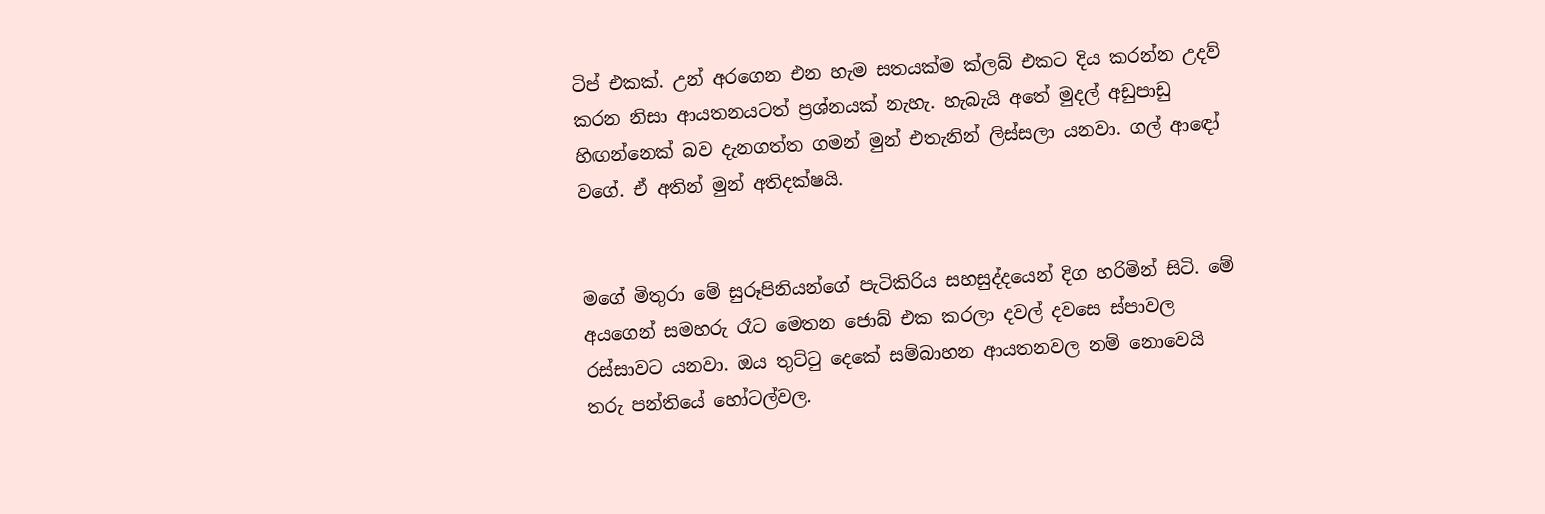ටිප් එකක්. උන් අරගෙන එන හැම සතයක්ම ක්ලබ් එකට දිය කරන්න උදව් කරන නිසා ආයතනයටත් ප්‍රශ්නයක් නැහැ. හැබැයි අතේ මුදල් අඩුපාඩු හිඟන්නෙක් බව දැනගත්ත ගමන් මුන් එතැනින් ලිස්සලා යනවා. ගල් ආඳෝ වගේ. ඒ අතින් මුන් අතිදක්ෂයි.


මගේ මිතුරා මේ සුරූපිනියන්ගේ පැටිකිරිය සහසුද්දයෙන් දිග හරිමින් සිටි. මේ අයගෙන් සමහරු රෑට මෙතන ජොබ් එක කරලා දවල් දවසෙ ස්පාවල රස්සාවට යනවා. ඔය තුට්ටු දෙකේ සම්බාහන ආයතනවල නම් නොවෙයි තරු පන්තියේ හෝටල්වල.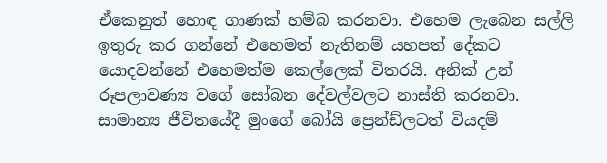ඒකෙනුත් හොඳ ගාණක් හම්බ කරනවා. එහෙම ලැබෙන සල්ලි ඉතුරු කර ගන්නේ එහෙමත් නැතිනම් යහපත් දේකට යොදවන්නේ එහෙමත්ම කෙල්ලෙක් විතරයි. අනික් උන් රූපලාවණ්‍ය වගේ සෝබන දේවල්වලට නාස්ති කරනවා. සාමාන්‍ය ජීවිතයේදී මුංගේ බෝයි ප්‍රෙන්ඩ්ලටත් වියදම්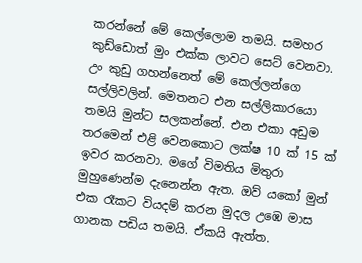කරන්නේ මේ කෙල්ලොම තමයි. සමහර කුඩ්ඩොත් මුං එක්ක ලාවට සෙට් වෙනවා. උං කුඩු ගහන්නෙත් මේ කෙල්ලන්ගෙ සල්ලිවලින්. මෙතනට එන සල්ලිකාරයො තමයි මුන්ට සලකන්නේ. එන එකා අඩුම තරමෙන් එළි වෙනකොට ලක්ෂ 10 ක් 15 ක් ඉවර කරනවා. මගේ විමතිය මිතුරා මුහුණෙන්ම දැනෙන්න ඇත. ඔව් යකෝ මුන් එක රෑකට වියදම් කරන මුදල උඹෙ මාස ගානක පඩිය තමයි. ඒකයි ඇත්ත.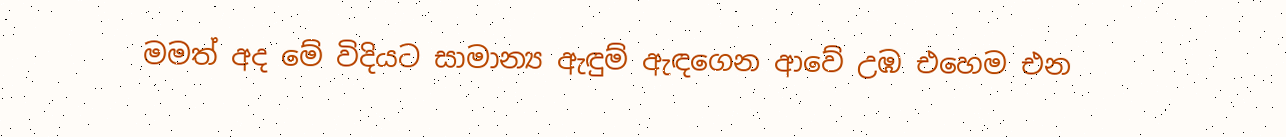මමත් අද මේ විදියට සාමාන්‍ය ඇඳුම් ඇඳගෙන ආවේ උඹ එහෙම එන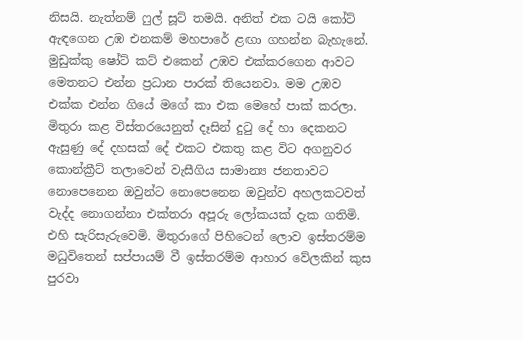නිසයි. නැත්නම් ෆුල් සූට් තමයි. අනිත් එක ටයි කෝට් ඇඳගෙන උඹ එනකම් මහපාරේ ළඟා ගහන්න බැහැනේ. මුඩුක්කු ෂෝට් කට් එකෙන් උඹව එක්කරගෙන ආවට මෙතනට එන්න ප්‍රධාන පාරක් තියෙනවා. මම උඹව එක්ක එන්න ගියේ මගේ කා එක මෙහේ පාක් කරලා.
මිතුරා කළ විස්තරයෙනුත් දෑසින් දුටු දේ හා දෙකනට ඇසුණු දේ දහසක් දේ එකට එකතු කළ විට අගනුවර කොන්ක්‍රීට් තලාවෙන් වැසීගිය සාමාන්‍ය ජනතාවට නොපෙනෙන ඔවුන්ට නොපෙනෙන ඔවුන්ව අහලකටවත් වැද්ද නොගන්නා එක්තරා අපූරු ලෝකයක් දැක ගතිමි. එහි සැරිසැරුවෙමි. මිතුරාගේ පිහිටෙන් ලොව ඉස්තරම්ම මධුවිතෙන් සප්පායම් වී ඉස්තරම්ම ආහාර වේලකින් කුස පුරවා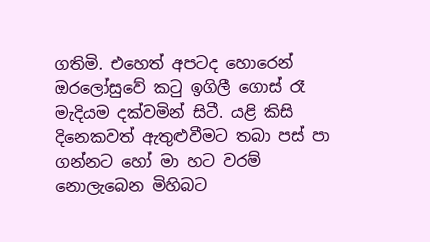ගතිමි. එහෙත් අපටද හොරෙන් ඔරලෝසුවේ කටු ඉගිලී ගොස් රෑ මැදියම දක්වමින් සිටී. යළි කිසි දිනෙකවත් ඇතුළුවීමට තබා පස් පා ගන්නට හෝ මා හට වරම් නොලැබෙන මිහිබට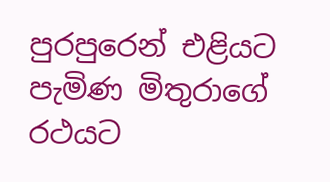පුරපුරෙන් එළියට පැමිණ මිතුරාගේ රථයට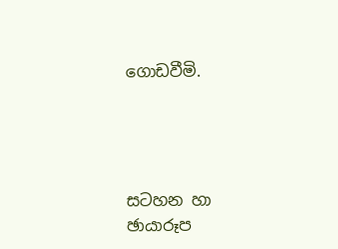ගොඩවීමි.




සටහන හා ඡායාරූප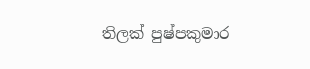තිලක් පුෂ්පකුමාර